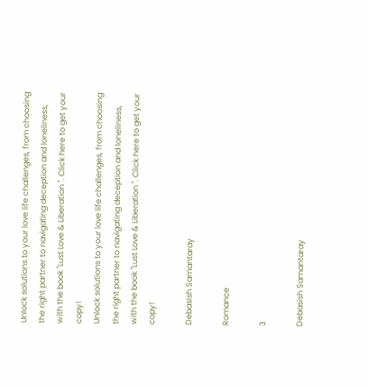Unlock solutions to your love life challenges, from choosing the right partner to navigating deception and loneliness, with the book "Lust Love & Liberation ". Click here to get your copy!
Unlock solutions to your love life challenges, from choosing the right partner to navigating deception and loneliness, with the book "Lust Love & Liberation ". Click here to get your copy!

Debasish Samantaray

Romance

3

Debasish Samantaray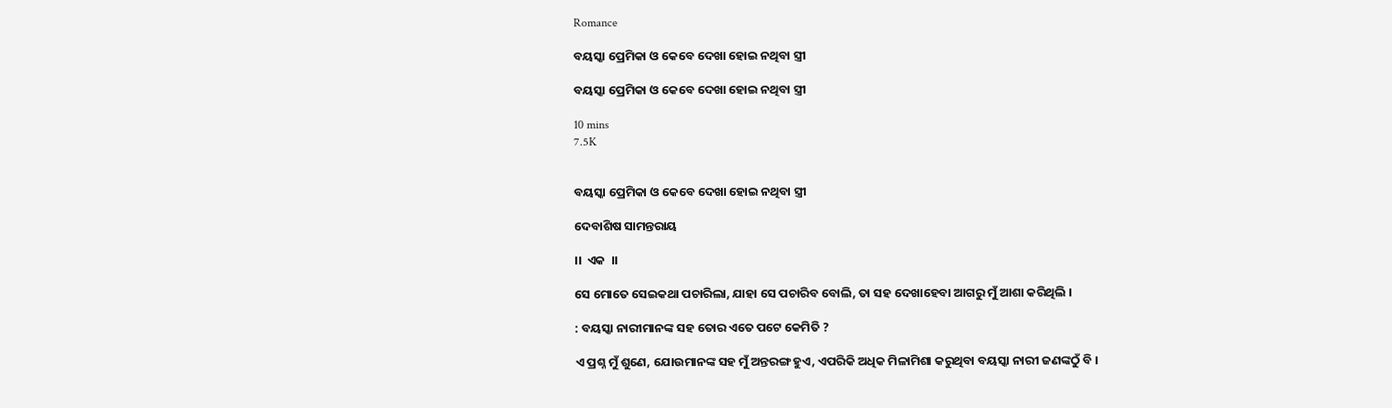Romance

ବୟସ୍କା ପ୍ରେମିକା ଓ କେବେ ଦେଖା ହୋଇ ନଥିବା ସ୍ତ୍ରୀ

ବୟସ୍କା ପ୍ରେମିକା ଓ କେବେ ଦେଖା ହୋଇ ନଥିବା ସ୍ତ୍ରୀ

10 mins
7.5K


ବୟସ୍କା ପ୍ରେମିକା ଓ କେବେ ଦେଖା ହୋଇ ନଥିବା ସ୍ତ୍ରୀ

ଦେବାଶିଷ ସାମନ୍ତରାୟ

।।  ଏକ  ।।

ସେ ମୋତେ ସେଇକଥା ପଚାରିଲା, ଯାହା ସେ ପଚାରିବ ବୋଲି, ତା ସହ ଦେଖାହେବା ଆଗରୁ ମୁଁ ଆଶା କରିଥିଲି ।

: ବୟସ୍କା ନାରୀମାନଙ୍କ ସହ ତୋର ଏତେ ପଟେ କେମିତି ?

ଏ ପ୍ରଶ୍ନ ମୁଁ ଶୁଣେ, ଯୋଉମାନଙ୍କ ସହ ମୁଁ ଅନ୍ତରଙ୍ଗ ହୁଏ, ଏପରିକି ଅଧିକ ମିଳାମିଶା କରୁଥିବା ବୟସ୍କା ନାରୀ ଜଣଙ୍କଠୁଁ ବି ।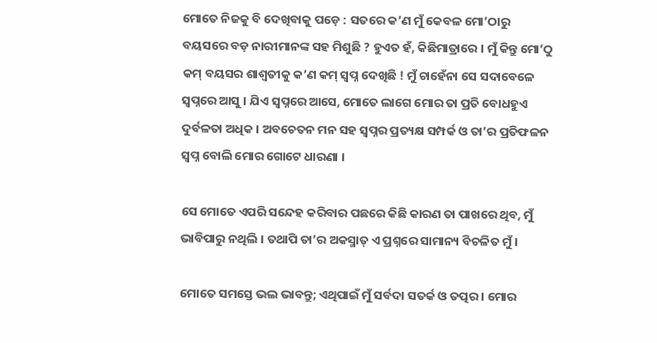ମୋତେ ନିଜକୁ ବି ଦେଖିବାକୁ ପଡ଼େ : ସତରେ କ’ଣ ମୁଁ କେବଳ ମୋ’ଠାରୁ ବୟସରେ ବଡ଼ ନାରୀମାନଙ୍କ ସହ ମିଶୁଛି ? ହୁଏତ ହଁ, କିଛିମାତ୍ରାରେ । ମୁଁ କିନ୍ତୁ ମୋ’ଠୁ କମ୍ ବୟସର ଶାଶ୍ୱତୀକୁ କ’ଣ କମ୍ ସ୍ୱପ୍ନ ଦେଖିଛି ! ମୁଁ ଚାହେଁନା ସେ ସଦାବେଳେ ସ୍ୱପ୍ନରେ ଆସୁ । ଯିଏ ସ୍ୱପ୍ନରେ ଆସେ, ମୋତେ ଲାଗେ ମୋର ତା ପ୍ରତି ବୋଧହୁଏ ଦୁର୍ବଳତା ଅଧିକ । ଅବଚେତନ ମନ ସହ ସ୍ୱପ୍ନର ପ୍ରତ୍ୟକ୍ଷ ସମ୍ପର୍କ ଓ ତା’ର ପ୍ରତିଫଳନ ସ୍ୱପ୍ନ ବୋଲି ମୋର ଗୋଟେ ଧାରଣା ।

ସେ ମୋତେ ଏପରି ସନ୍ଦେହ କରିବାର ପଛରେ କିଛି କାରଣ ତା ପାଖରେ ଥିବ, ମୁଁ ଭାବିପାରୁ ନଥିଲି । ତଥାପି ତା’ର ଅକସ୍ମାତ୍ ଏ ପ୍ରଶ୍ନରେ ସାମାନ୍ୟ ବିଚଳିତ ମୁଁ ।

ମୋତେ ସମସ୍ତେ ଭଲ ଭାବନ୍ତୁ; ଏଥିପାଇଁ ମୁଁ ସର୍ବଦା ସତର୍କ ଓ ତତ୍ପର । ମୋର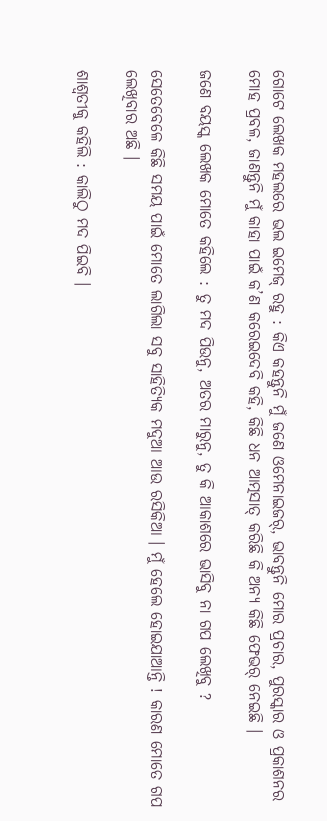ଗୋଟେ ଲେଖକ ମହଲରେ ଭଲ ଇମେଜ୍ ରହୁ : କିଏ କହନ୍ତୁନି ମୁଁ ଜଣେ ଓମେନାଇଜର୍, ଭାବନ୍ତୁନି ମୋର ପ୍ରଚାର, ପୁରସ୍କାର ଓ ପ୍ରକାଶନର ମୋହ ପ୍ରବଳ, ଜାଣନ୍ତୁନି ମୁଁ କାହା ପାଇଁ କ’ଣ କରେଇଦେବି କହି, କିଛି ଧନ ଆତ୍ମସାତ୍ କରିଛି କି ଅନ୍ୟ କିଛି ଫେଭର୍ ନେଇଛି ।

ଜଣେ ବୟସ୍କ ଲେଖକ ମୋତେ କହିଲେ : ତୁ ମଦ ପିଉନୁ, ଅତର ମାରୁନୁ, ତୁ କି ଆକାଶରେ ଭାସିବୁ ନା ଗପ ଲେଖିବୁ ?

ସେତେବେଳେ କିଛି ସମୟ ପାଇଁ ମୋତେ ଲାଗିଲା ସବୁ ସାହିତ୍ୟିକ ମଦୁଆ ଆଉ ରସିକିଆ । ମୁଁ ହେଲେ ହୋଇଯାଆନ୍ତି ! କାରଣ ମୋତେ ଗପ ଲେଖିବାର ଅଛି ।

ଶାଶ୍ୱତୀକୁ କହିଲି : କାଲିଠୁ ମଦ ପିଇବି ।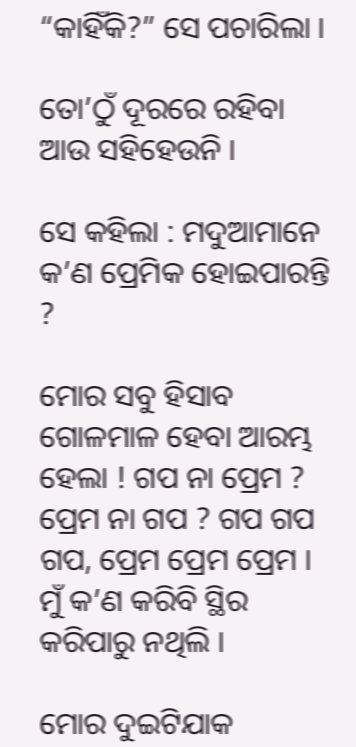“କାହିଁକି?” ସେ ପଚାରିଲା ।

ତୋ’ଠୁଁ ଦୂରରେ ରହିବା ଆଉ ସହିହେଉନି ।

ସେ କହିଲା : ମଦୁଆମାନେ କ’ଣ ପ୍ରେମିକ ହୋଇପାରନ୍ତି ?

ମୋର ସବୁ ହିସାବ ଗୋଳମାଳ ହେବା ଆରମ୍ଭ ହେଲା ! ଗପ ନା ପ୍ରେମ ? ପ୍ରେମ ନା ଗପ ? ଗପ ଗପ ଗପ, ପ୍ରେମ ପ୍ରେମ ପ୍ରେମ । ମୁଁ କ’ଣ କରିବି ସ୍ଥିର କରିପାରୁ ନଥିଲି ।

ମୋର ଦୁଇଟିଯାକ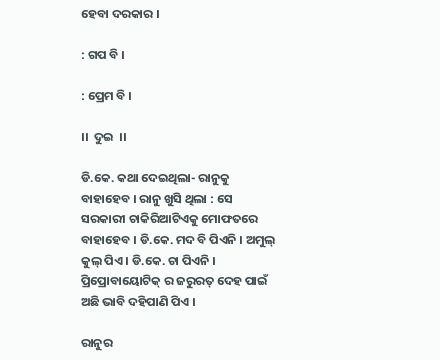ହେବା ଦରକାର ।

: ଗପ ବି ।

: ପ୍ରେମ ବି ।

।।  ଦୁଇ  ।।

ଡି.କେ. କଥା ଦେଇଥିଲା- ରାନୁକୁ ବାହାହେବ । ରାନୁ ଖୁସି ଥିଲା : ସେ ସରକାରୀ ଚାକିରିଆଟିଏକୁ ମୋଫତରେ ବାହାହେବ । ଡି.କେ. ମଦ ବି ପିଏନି । ଅମୁଲ୍ କୁଲ୍ ପିଏ । ଡି.କେ. ଚା ପିଏନି । ପ୍ରିପ୍ରୋବାୟୋଟିକ୍ ର ଜରୁରତ୍ ଦେହ ପାଇଁ ଅଛି ଭାବି ଦହିପାଣି ପିଏ ।

ରାନୁର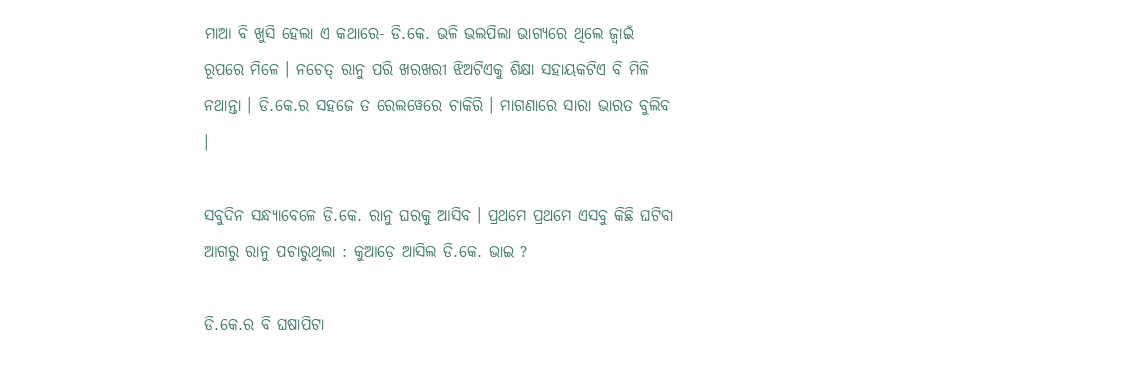ମାଆ ବି ଖୁସି ହେଲା ଏ କଥାରେ- ଡି.କେ. ଭଳି ଭଲପିଲା ଭାଗ୍ୟରେ ଥିଲେ ଜ୍ୱାଇଁ ରୂପରେ ମିଳେ । ନଚେତ୍ ରାନୁ ପରି ଖରଖରୀ ଝିଅଟିଏକୁ ଶିକ୍ଷା ସହାୟକଟିଏ ବି ମିଳି ନଥାନ୍ତା । ଡି.କେ.ର ସହଜେ ତ ରେଲୱେରେ ଚାକିରି । ମାଗଣାରେ ସାରା ଭାରତ ବୁଲିବ ।

ସବୁଦିନ ସନ୍ଧ୍ୟାବେଳେ ଡି.କେ. ରାନୁ ଘରକୁ ଆସିବ । ପ୍ରଥମେ ପ୍ରଥମେ ଏସବୁ କିଛି ଘଟିବା ଆଗରୁ ରାନୁ ପଚାରୁଥିଲା : କୁଆଡ଼େ ଆସିଲ ଡି.କେ. ଭାଇ ?

ଡି.କେ.ର ବି ଘଷାପିଟା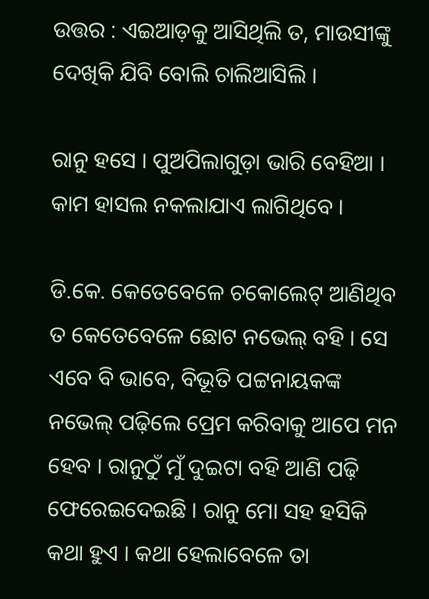ଉତ୍ତର : ଏଇଆଡ଼କୁ ଆସିଥିଲି ତ, ମାଉସୀଙ୍କୁ ଦେଖିକି ଯିବି ବୋଲି ଚାଲିଆସିଲି ।

ରାନୁ ହସେ । ପୁଅପିଲାଗୁଡ଼ା ଭାରି ବେହିଆ । କାମ ହାସଲ ନକଲାଯାଏ ଲାଗିଥିବେ ।

ଡି.କେ. କେତେବେଳେ ଚକୋଲେଟ୍ ଆଣିଥିବ ତ କେତେବେଳେ ଛୋଟ ନଭେଲ୍ ବହି । ସେ ଏବେ ବି ଭାବେ, ବିଭୂତି ପଟ୍ଟନାୟକଙ୍କ ନଭେଲ୍ ପଢ଼ିଲେ ପ୍ରେମ କରିବାକୁ ଆପେ ମନ ହେବ । ରାନୁଠୁଁ ମୁଁ ଦୁଇଟା ବହି ଆଣି ପଢ଼ି ଫେରେଇଦେଇଛି । ରାନୁ ମୋ ସହ ହସିକି କଥା ହୁଏ । କଥା ହେଲାବେଳେ ତା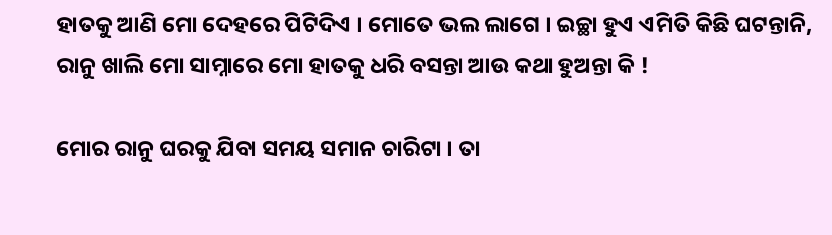ହାତକୁ ଆଣି ମୋ ଦେହରେ ପିଟିଦିଏ । ମୋତେ ଭଲ ଲାଗେ । ଇଚ୍ଛା ହୁଏ ଏମିତି କିଛି ଘଟନ୍ତାନି, ରାନୁ ଖାଲି ମୋ ସାମ୍ନାରେ ମୋ ହାତକୁ ଧରି ବସନ୍ତା ଆଉ କଥା ହୁଅନ୍ତା କି !

ମୋର ରାନୁ ଘରକୁ ଯିବା ସମୟ ସମାନ ଚାରିଟା । ତା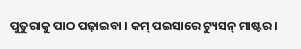ପୁତୁରାକୁ ପାଠ ପଢ଼ାଇବା । କମ୍ ପଇସାରେ ଟ୍ୟୁସନ୍ ମାଷ୍ଟର ।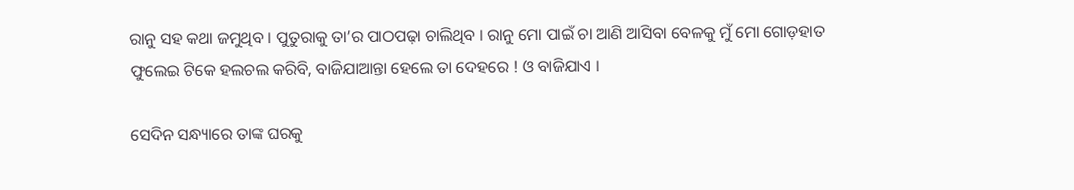ରାନୁ ସହ କଥା ଜମୁଥିବ । ପୁତୁରାକୁ ତା’ର ପାଠପଢ଼ା ଚାଲିଥିବ । ରାନୁ ମୋ ପାଇଁ ଚା ଆଣି ଆସିବା ବେଳକୁ ମୁଁ ମୋ ଗୋଡ଼ହାତ ଫୁଲେଇ ଟିକେ ହଲଚଲ କରିବି, ବାଜିଯାଆନ୍ତା ହେଲେ ତା ଦେହରେ ! ଓ ବାଜିଯାଏ ।

ସେଦିନ ସନ୍ଧ୍ୟାରେ ତାଙ୍କ ଘରକୁ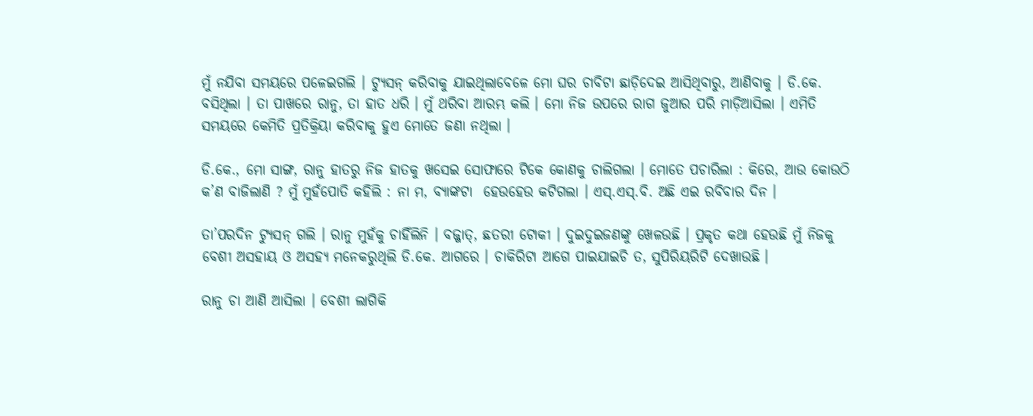ମୁଁ ନଯିବା ସମୟରେ ପଳେଇଗଲି । ଟ୍ୟୁସନ୍ କରିବାକୁ ଯାଇଥିଲାବେଳେ ମୋ ଘର ଚାବିଟା ଛାଡ଼ିଦେଇ ଆସିଥିବାରୁ, ଆଣିବାକୁ । ଡି.କେ. ବସିଥିଲା । ତା ପାଖରେ ରାନୁ, ତା ହାତ ଧରି । ମୁଁ ଥରିବା ଆରମ୍ଭ କଲି । ମୋ ନିଜ ଉପରେ ରାଗ ଜୁଆର ପରି ମାଡ଼ିଆସିଲା । ଏମିତି ସମୟରେ କେମିତି ପ୍ରତିକ୍ରିୟା କରିବାକୁ ହୁଏ ମୋତେ ଜଣା ନଥିଲା ।

ଡି.କେ., ମୋ ସାଙ୍ଗ, ରାନୁ ହାତରୁ ନିଜ ହାତକୁ ଖସେଇ ସୋଫାରେ ଟିକେ କୋଣକୁ ଚାଲିଗଲା । ମୋତେ ପଚାରିଲା : କିରେ, ଆଉ କୋଉଠି କ’ଣ ବାଜିଲାଣି ? ମୁଁ ମୁହଁପୋତି କହିଲି : ନା ମ, ବ୍ୟାଙ୍କଟା  ହେଉହେଉ କଟିଗଲା । ଏସ୍.ଏସ୍.ବି. ଅଛି ଏଇ ରବିବାର ଦିନ ।

ତା’ପରଦିନ ଟ୍ୟୁସନ୍ ଗଲି । ରାନୁ ମୁହଁକୁ ଚାହିଁଲିନି । ବଜ୍ଜାତ୍, ଛତରୀ ଟୋକୀ । ଦୁଇଦୁଇଜଣଙ୍କୁ ଖେଳଉଛି । ପ୍ରକୃତ କଥା ହେଉଛି ମୁଁ ନିଜକୁ ବେଶୀ ଅସହାୟ ଓ ଅସହ୍ୟ ମନେକରୁଥିଲି ଡି.କେ. ଆଗରେ । ଚାକିରିଟା ଆଗେ ପାଇଯାଇଚି ତ, ସୁପିରିୟରିଟି ଦେଖାଉଛି ।

ରାନୁ ଚା ଆଣି ଆସିଲା । ବେଶୀ ଲାଗିକି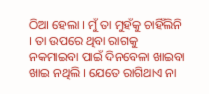ଠିଆ ହେଲା । ମୁଁ ତା ମୁହଁକୁ ଚାହିଁଲିନି । ତା ଉପରେ ଥିବା ରାଗକୁ ନକମାଇବା ପାଇଁ ଦିନବେଳା ଖାଇବା ଖାଇ ନଥିଲି । ଯେତେ ରାଗିଥାଏ ନା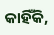କାହିଁକି,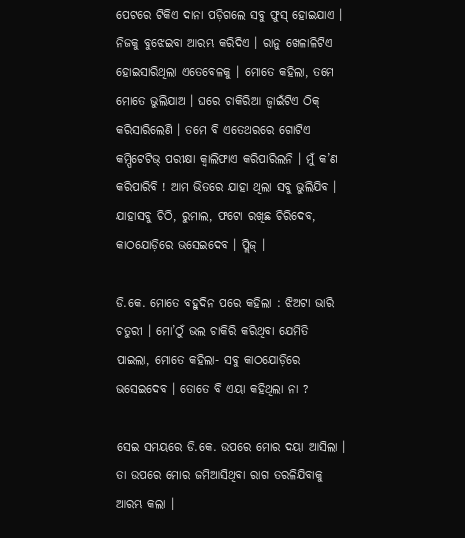ପେଟରେ ଟିକିଏ ଦାନା ପଡ଼ିଗଲେ ସବୁ ଫୁସ୍ ହୋଇଯାଏ । ନିଜକୁ ବୁଝେଇବା ଆରମ୍ଭ କରିଦିଏ । ରାନୁ ଖେଳାଳିଟିଏ ହୋଇସାରିଥିଲା ଏତେବେଳକୁ । ମୋତେ କହିଲା, ତମେ ମୋତେ ଭୁଲିଯାଅ । ଘରେ ଚାକିରିଆ ଜ୍ୱାଇଁଟିଏ ଠିକ୍ କରିସାରିଲେଣି । ତମେ ବି ଏତେଥରରେ ଗୋଟିଏ କମ୍ପିଟେଟିଭ୍ ପରୀକ୍ଷା କ୍ୱାଲିଫାଏ କରିପାରିଲନି । ମୁଁ କ’ଣ କରିପାରିବି ! ଆମ ଭିତରେ ଯାହା ଥିଲା ସବୁ ଭୁଲିଯିବ । ଯାହାସବୁ ଚିଠି, ରୁମାଲ, ଫଟୋ ରଖିଛ ଚିରିଦେବ, କାଠଯୋଡ଼ିରେ ଭସେଇଦେବ । ପ୍ଲିଜ୍ ।

ଡି.କେ. ମୋତେ ବହୁଦିନ ପରେ କହିଲା : ଝିଅଟା ଭାରି ଚତୁରୀ । ମୋ’ଠୁଁ ଭଲ ଚାକିରି କରିଥିବା ଯେମିତି ପାଇଲା, ମୋତେ କହିଲା- ସବୁ କାଠଯୋଡ଼ିରେ ଭସେଇଦେବ । ତୋତେ ବି ଏୟା କହିଥିଲା ନା ?

ସେଇ ସମୟରେ ଡି.କେ. ଉପରେ ମୋର ଦୟା ଆସିଲା । ତା ଉପରେ ମୋର ଜମିଆସିଥିବା ରାଗ ତରଳିଯିବାକୁ ଆରମ୍ଭ କଲା ।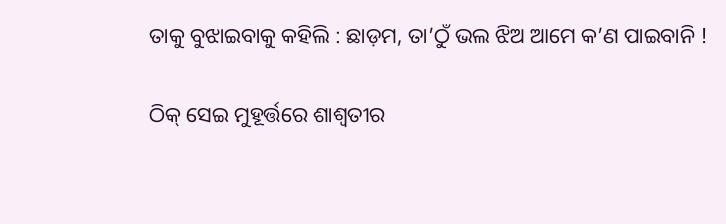ତାକୁ ବୁଝାଇବାକୁ କହିଲି : ଛାଡ଼ମ, ତା’ଠୁଁ ଭଲ ଝିଅ ଆମେ କ’ଣ ପାଇବାନି !

ଠିକ୍ ସେଇ ମୁହୂର୍ତ୍ତରେ ଶାଶ୍ୱତୀର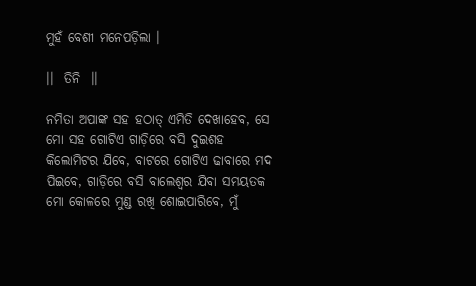ମୁହଁ ବେଶୀ ମନେପଡ଼ିଲା ।

।।  ତିନି  ।।

ନମିତା ଅପାଙ୍କ ସହ ହଠାତ୍ ଏମିତି ଦେଖାହେବ, ସେ ମୋ ସହ ଗୋଟିଏ ଗାଡ଼ିରେ ବସି ଦୁଇଶହ କିଲୋମିଟର ଯିବେ, ବାଟରେ ଗୋଟିଏ ଢାବାରେ ମଦ ପିଇବେ, ଗାଡ଼ିରେ ବସି ବାଲେଶ୍ୱର ଯିବା ସମୟତକ ମୋ କୋଳରେ ମୁଣ୍ଡ ରଖି ଶୋଇପାରିବେ, ମୁଁ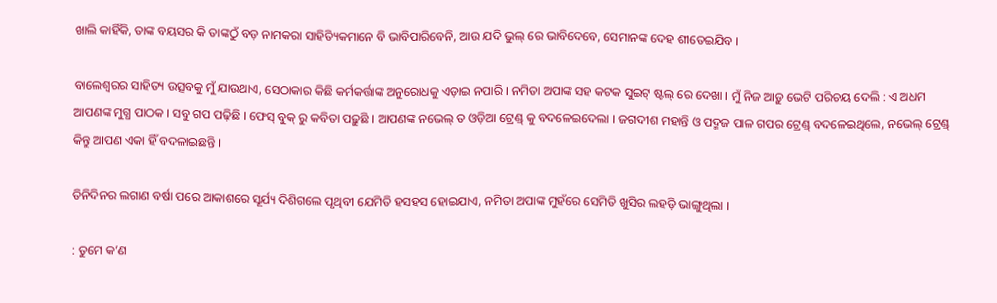ଖାଲି କାହିଁକି, ତାଙ୍କ ବୟସର କି ତାଙ୍କଠୁଁ ବଡ଼ ନାମକରା ସାହିତ୍ୟିକମାନେ ବି ଭାବିପାରିବେନି, ଆଉ ଯଦି ଭୁଲ୍ ରେ ଭାବିଦେବେ, ସେମାନଙ୍କ ଦେହ ଶୀତେଇଯିବ ।

ବାଲେଶ୍ୱରର ସାହିତ୍ୟ ଉତ୍ସବକୁ ମୁଁ ଯାଉଥାଏ, ସେଠାକାର କିଛି କର୍ମକର୍ତ୍ତାଙ୍କ ଅନୁରୋଧକୁ ଏଡ଼ାଇ ନପାରି । ନମିତା ଅପାଙ୍କ ସହ କଟକ ସୁଇଟ୍ ଷ୍ଟଲ୍ ରେ ଦେଖା । ମୁଁ ନିଜ ଆଡ଼ୁ ଭେଟି ପରିଚୟ ଦେଲି : ଏ ଅଧମ ଆପଣଙ୍କ ମୁଗ୍ଧ ପାଠକ । ସବୁ ଗପ ପଢ଼ିଛି । ଫେସ୍ ବୁକ୍ ରୁ କବିତା ପଢ଼ୁଛି । ଆପଣଙ୍କ ନଭେଲ୍ ତ ଓଡ଼ିଆ ଟ୍ରେଣ୍ଡ୍ କୁ ବଦଳେଇଦେଲା । ଜଗଦୀଶ ମହାନ୍ତି ଓ ପଦ୍ମଜ ପାଳ ଗପର ଟ୍ରେଣ୍ଡ୍ ବଦଳେଇଥିଲେ, ନଭେଲ୍ ଟ୍ରେଣ୍ଡ୍ କିନ୍ତୁ ଆପଣ ଏକା ହିଁ ବଦଳାଇଛନ୍ତି ।

ତିନିଦିନର ଲଗାଣ ବର୍ଷା ପରେ ଆକାଶରେ ସୂର୍ଯ୍ୟ ଦିଶିଗଲେ ପୃଥିବୀ ଯେମିତି ହସହସ ହୋଇଯାଏ, ନମିତା ଅପାଙ୍କ ମୁହଁରେ ସେମିତି ଖୁସିର ଲହଡ଼ି ଭାଙ୍ଗୁଥିଲା ।

: ତୁମେ କ’ଣ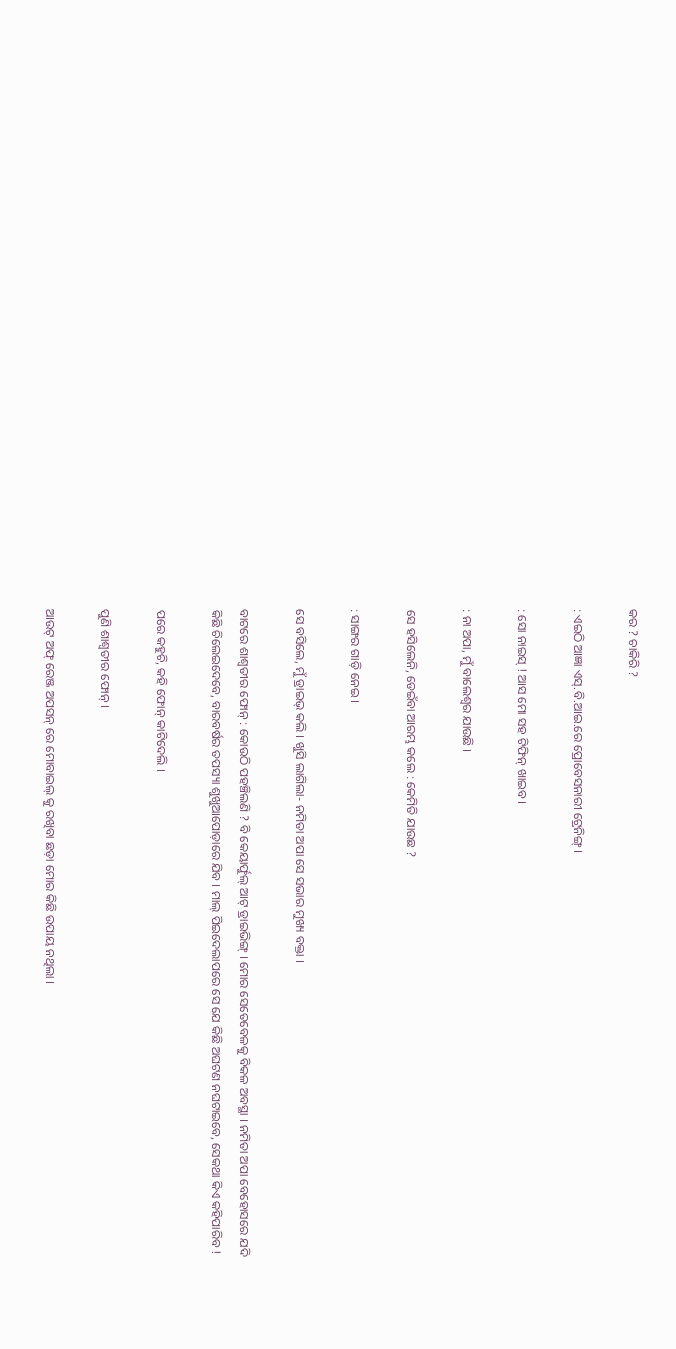କର ? ଚାକିରି ?

: ଏଇଠି ଆଜ୍ଞା ଏସ୍.ବି.ଆଇ.ରେ ପ୍ରୋବେସନାରୀ ଟ୍ରେନିଙ୍ଗ୍ ।

: ସୋ ନାଇସ୍ ! ଆସ ମୋ ସହ ଟିଫିନ୍ ଖାଇବ ।

: ନା ଅପା, ମୁଁ ବାଲେଶ୍ୱର ଯାଉଛି ।

ସେ ହସିଲେନି, ଡେଇଁବା ଆରମ୍ଭ କଲେ : କେମିତି ଯାଉଛ ?

: ସାଙ୍ଗର ଗାଡ଼ି ନେଇ ।

ସେ ବସିଲେ, ମୁଁ ଡ୍ରାଇଭ୍ କଲି । ଖୁସି ଲାଗିଲା- ନମିତା ଅପା ସେ ସଭାର ମୁଖ୍ୟ ବକ୍ତା ।

ବାଟରେ ଶାଶ୍ୱତୀର ଫୋନ୍ : କୋଉଠି ପହଞ୍ଚିଲଣି ? ବି କେୟାର୍ଫୁଲ୍ ଆଟ୍ ଡ୍ରାଇଭିଙ୍ଗ୍ । ମୋର ସେତେବେଳକୁ ବିକଳ ଅବସ୍ଥା । ନମିତା ଅପା ବେହୋସରେ ଯଦି କିଛି ଚିଲେଇଦେବେ, ବାରବର୍ଷର ତପସ୍ୟା ଶୁଖୁଆପୋଡ଼ାରେ ଯିବ । ମାଲ୍ ପିଇଦେଲାପରେ ସେ ଯେ କିଛି ଅଘଟଣ ନଘଟାଇବେ, ସେକଥା କିଏ କହିପାରିବ !

ପରେ କହୁଚି, କହି ଫୋନ୍ କାଟିଦେଲି ।

ପୁଣି ଶାଶ୍ୱତୀର ଫୋନ୍ ।

ଆଉଟ୍ ଅଫ୍ ରେଞ୍ଜ ଅପସନ୍ ରେ ମୋବାଇଲ୍ କୁ ରଖିବା ଛଡ଼ା ମୋର କିଛି ଉପାୟ ନଥିଲା ।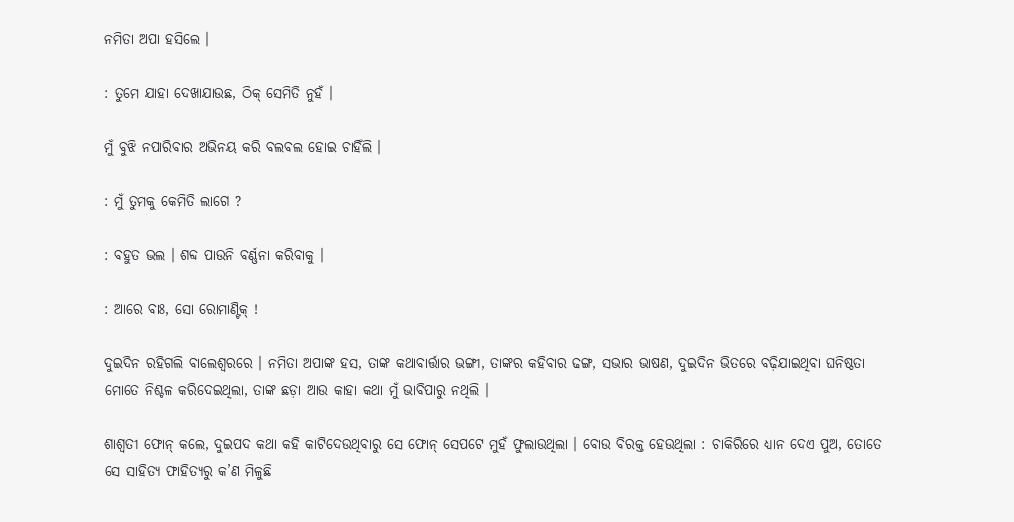ନମିତା ଅପା ହସିଲେ ।

: ତୁମେ ଯାହା ଦେଖାଯାଉଛ, ଠିକ୍ ସେମିତି ନୁହଁ ।

ମୁଁ ବୁଝି ନପାରିବାର ଅଭିନୟ କରି ବଲବଲ ହୋଇ ଚାହିଁଲି ।

: ମୁଁ ତୁମକୁ କେମିତି ଲାଗେ ?

: ବହୁତ ଭଲ । ଶବ୍ଦ ପାଉନି ବର୍ଣ୍ଣନା କରିବାକୁ ।

: ଆରେ ବାଃ, ସୋ ରୋମାଣ୍ଟିକ୍ !

ଦୁଇଦିନ ରହିଗଲି ବାଲେଶ୍ୱରରେ । ନମିତା ଅପାଙ୍କ ହସ, ତାଙ୍କ କଥାବାର୍ତ୍ତାର ଭଙ୍ଗୀ, ତାଙ୍କର କହିବାର ଢଙ୍ଗ, ସଭାର ଭାଷଣ, ଦୁଇଦିନ ଭିତରେ ବଢ଼ିଯାଇଥିବା ଘନିଷ୍ଠତା ମୋତେ ନିଶ୍ଚଳ କରିଦେଇଥିଲା, ତାଙ୍କ ଛଡ଼ା ଆଉ କାହା କଥା ମୁଁ ଭାବିପାରୁ ନଥିଲି ।

ଶାଶ୍ୱତୀ ଫୋନ୍ କଲେ, ଦୁଇପଦ କଥା କହି କାଟିଦେଉଥିବାରୁ ସେ ଫୋନ୍ ସେପଟେ ମୁହଁ ଫୁଲାଉଥିଲା । ବୋଉ ବିରକ୍ତ ହେଉଥିଲା : ଚାକିରିରେ ଧ୍ୟାନ ଦେଏ ପୁଅ, ତୋତେ ସେ ସାହିତ୍ୟ ଫାହିତ୍ୟରୁ କ’ଣ ମିଳୁଛି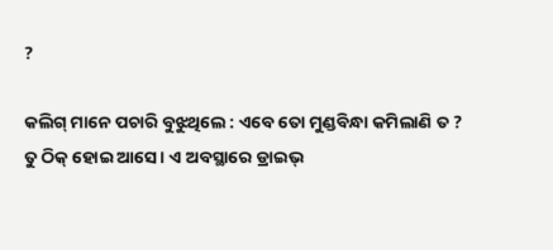?

କଲିଗ୍ ମାନେ ପଚାରି ବୁଝୁଥିଲେ : ଏବେ ତୋ ମୁଣ୍ଡବିନ୍ଧା କମିଲାଣି ତ ? ତୁ ଠିକ୍ ହୋଇ ଆସେ । ଏ ଅବସ୍ଥାରେ ଡ୍ରାଇଭ୍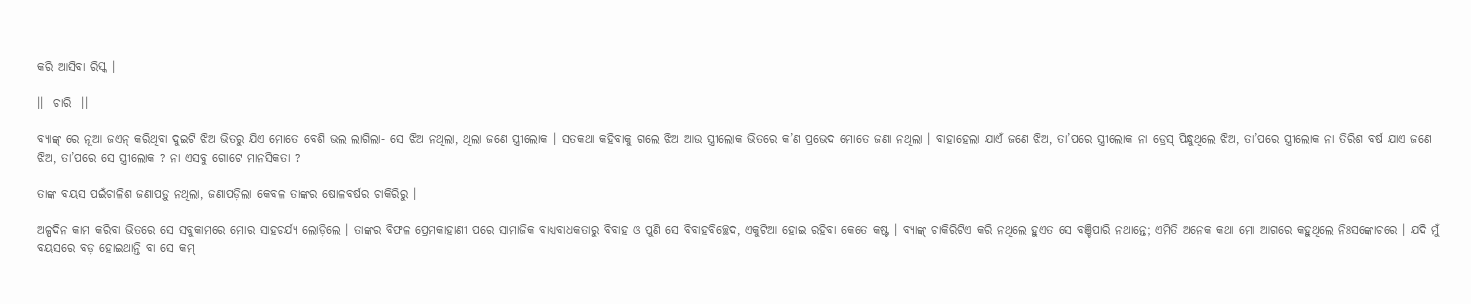କରି ଆସିବା ରିସ୍କ ।

।।  ଚାରି  ।।

ବ୍ୟାଙ୍କ୍ ରେ ନୂଆ ଜଏନ୍ କରିଥିବା ଦୁଇଟି ଝିଅ ଭିତରୁ ଯିଏ ମୋତେ ବେଶି ଭଲ ଲାଗିଲା- ସେ ଝିଅ ନଥିଲା, ଥିଲା ଜଣେ ସ୍ତ୍ରୀଲୋକ । ସତକଥା କହିବାକୁ ଗଲେ ଝିଅ ଆଉ ସ୍ତ୍ରୀଲୋକ ଭିତରେ କ’ଣ ପ୍ରଭେଦ ମୋତେ ଜଣା ନଥିଲା । ବାହାହେଲା ଯାଏଁ ଜଣେ ଝିଅ, ତା’ପରେ ସ୍ତ୍ରୀଲୋକ ନା ଡ୍ରେସ୍ ପିନ୍ଧୁଥିଲେ ଝିଅ, ତା’ପରେ ସ୍ତ୍ରୀଲୋକ ନା ତିରିଶ ବର୍ଷ ଯାଏ ଜଣେ ଝିଅ, ତା’ପରେ ସେ ସ୍ତ୍ରୀଲୋକ ? ନା ଏସବୁ ଗୋଟେ ମାନସିକତା ?

ତାଙ୍କ ବୟସ ପଇଁଚାଳିଶ ଜଣାପଡ଼ୁ ନଥିଲା, ଜଣାପଡ଼ିଲା କେବଳ ତାଙ୍କର ଷୋଳବର୍ଷର ଚାକିରିରୁ ।

ଅଳ୍ପଦିନ କାମ କରିବା ଭିତରେ ସେ ସବୁକାମରେ ମୋର ସାହଚର୍ଯ୍ୟ ଲୋଡ଼ିଲେ । ତାଙ୍କର ବିଫଳ ପ୍ରେମକାହାଣୀ ପରେ ସାମାଜିକ ବାଧ୍ୟବାଧକତାରୁ ବିବାହ ଓ ପୁଣି ସେ ବିବାହବିଚ୍ଛେଦ, ଏକୁଟିଆ ହୋଇ ରହିବା କେତେ କଷ୍ଟ । ବ୍ୟାଙ୍କ୍ ଚାକିରିଟିଏ କରି ନଥିଲେ ହୁଏତ ସେ ବଞ୍ଚିପାରି ନଥାନ୍ତେ; ଏମିତି ଅନେକ କଥା ମୋ ଆଗରେ କହୁଥିଲେ ନିଃସଙ୍କୋଚରେ । ଯଦି ମୁଁ ବୟସରେ ବଡ଼ ହୋଇଥାନ୍ତି ବା ସେ କମ୍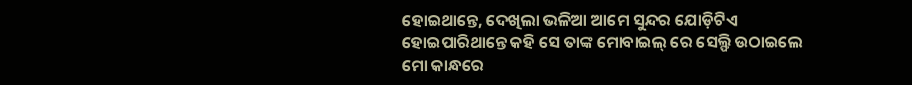ହୋଇଥାନ୍ତେ, ଦେଖିଲା ଭଳିଆ ଆମେ ସୁନ୍ଦର ଯୋଡ଼ିଟିଏ ହୋଇପାରିଥାନ୍ତେ କହି ସେ ତାଙ୍କ ମୋବାଇଲ୍ ରେ ସେଲ୍ଫି ଉଠାଇଲେ ମୋ କାନ୍ଧରେ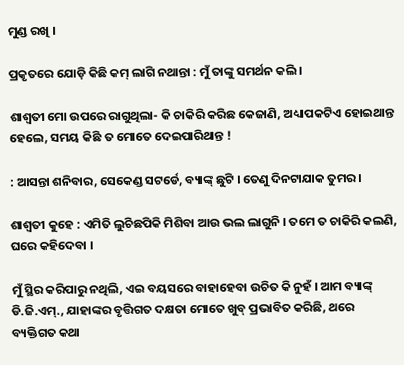ମୁଣ୍ଡ ରଖି ।

ପ୍ରକୃତରେ ଯୋଡ଼ି କିଛି କମ୍ ଲାଗି ନଥାନ୍ତା : ମୁଁ ତାଙ୍କୁ ସମର୍ଥନ କଲି ।

ଶାଶ୍ୱତୀ ମୋ ଉପରେ ରାଗୁଥିଲା- କି ଚାକିରି କରିଛ କେଜାଣି, ଅଧ୍ୟାପକଟିଏ ହୋଇଥାନ୍ତ ହେଲେ, ସମୟ କିଛି ତ ମୋତେ ଦେଇପାରିଥାନ୍ତ !

: ଆସନ୍ତା ଶନିବାର, ସେକେଣ୍ଡ ସଟର୍ଡେ, ବ୍ୟାଙ୍କ୍ ଛୁଟି । ତେଣୁ ଦିନଟାଯାକ ତୁମର ।

ଶାଶ୍ୱତୀ କୁହେ : ଏମିତି ଲୁଚିଛପିକି ମିଶିବା ଆଉ ଭଲ ଲାଗୁନି । ତମେ ତ ଚାକିରି କଲଣି, ଘରେ କହିଦେବା ।

ମୁଁ ସ୍ଥିର କରିପାରୁ ନଥିଲି, ଏଇ ବୟସରେ ବାହାହେବା ଉଚିତ କି ନୁହଁ । ଆମ ବ୍ୟାଙ୍କ୍  ଡି.ଜି.ଏମ୍., ଯାହାଙ୍କର ବୃତ୍ତିଗତ ଦକ୍ଷତା ମୋତେ ଖୁବ୍ ପ୍ରଭାବିତ କରିଛି, ଥରେ ବ୍ୟକ୍ତିଗତ କଥା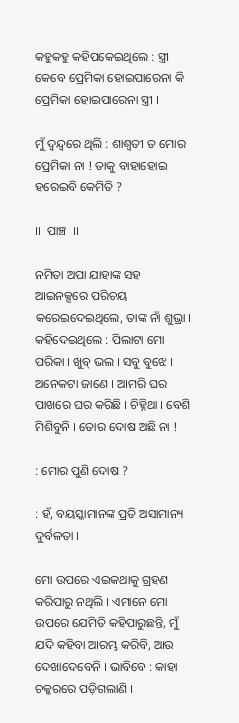କହୁକହୁ କହିପକେଇଥିଲେ : ସ୍ତ୍ରୀ କେବେ ପ୍ରେମିକା ହୋଇପାରେନା କି ପ୍ରେମିକା ହୋଇପାରେନା ସ୍ତ୍ରୀ ।

ମୁଁ ଦ୍ୱନ୍ଦ୍ୱରେ ଥିଲି : ଶାଶ୍ୱତୀ ତ ମୋର ପ୍ରେମିକା ନା ! ତାକୁ ବାହାହୋଇ ହରେଇବି କେମିତି ?

।।  ପାଞ୍ଚ  ।।

ନମିତା ଅପା ଯାହାଙ୍କ ସହ ଆଇନକ୍ସରେ ପରିଚୟ କରେଇଦେଇଥିଲେ, ତାଙ୍କ ନାଁ ଶୁଭ୍ରା । କହିଦେଇଥିଲେ : ପିଲାଟା ମୋ ପରିକା । ଖୁବ୍ ଭଲ । ସବୁ ବୁଝେ । ଅନେକଟା ଜାଣେ । ଆମରି ଘର ପାଖରେ ଘର କରିଛି । ଚିହ୍ନିଥା । ବେଶି ମିଶିବୁନି । ତୋର ଦୋଷ ଅଛି ନା !

: ମୋର ପୁଣି ଦୋଷ ?

: ହଁ, ବୟସ୍କାମାନଙ୍କ ପ୍ରତି ଅସାମାନ୍ୟ ଦୁର୍ବଳତା ।

ମୋ ଉପରେ ଏଇକଥାକୁ ଗ୍ରହଣ କରିପାରୁ ନଥିଲି । ଏମାନେ ମୋ ଉପରେ ଯେମିତି କହିପାରୁଛନ୍ତି, ମୁଁ ଯଦି କହିବା ଆରମ୍ଭ କରିବି, ଆଉ ଦେଖାଦେବେନି । ଭାବିବେ : କାହା ଚକ୍କରରେ ପଡ଼ିଗଲାଣି ।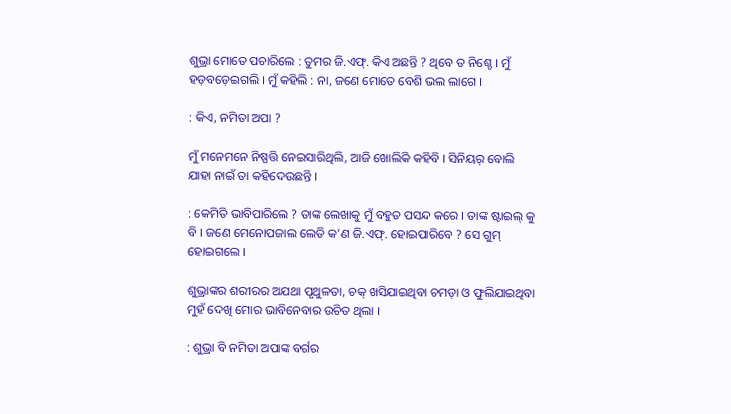ଶୁଭ୍ରା ମୋତେ ପଚାରିଲେ : ତୁମର ଜି.ଏଫ୍. କିଏ ଅଛନ୍ତି ? ଥିବେ ତ ନିଶ୍ଚେ । ମୁଁ ହଡ଼ବଡ଼େଇଗଲି । ମୁଁ କହିଲି : ନା, ଜଣେ ମୋତେ ବେଶି ଭଲ ଲାଗେ ।

: କିଏ, ନମିତା ଅପା ?

ମୁଁ ମନେମନେ ନିଷ୍ପତ୍ତି ନେଇସାରିଥିଲି, ଆଜି ଖୋଲିକି କହିବି । ସିନିୟର୍ ବୋଲି ଯାହା ନାଇଁ ତା କହିଦେଉଛନ୍ତି ।

: କେମିତି ଭାବିପାରିଲେ ? ତାଙ୍କ ଲେଖାକୁ ମୁଁ ବହୁତ ପସନ୍ଦ କରେ । ତାଙ୍କ ଷ୍ଟାଇଲ୍ କୁ ବି । ଜଣେ ମେନୋପଜାଲ ଲେଡି କ’ଣ ଜି.ଏଫ୍. ହୋଇପାରିବେ ? ସେ ଗୁମ୍ ହୋଇଗଲେ ।

ଶୁଭ୍ରାଙ୍କର ଶରୀରର ଅଯଥା ପୃଥୁଳତା, ଚକ୍ ଖସିଯାଇଥିବା ଚମଡ଼ା ଓ ଫୁଲିଯାଇଥିବା ମୁହଁ ଦେଖି ମୋର ଭାବିନେବାର ଉଚିତ ଥିଲା ।

: ଶୁଭ୍ରା ବି ନମିତା ଅପାଙ୍କ ବର୍ଗର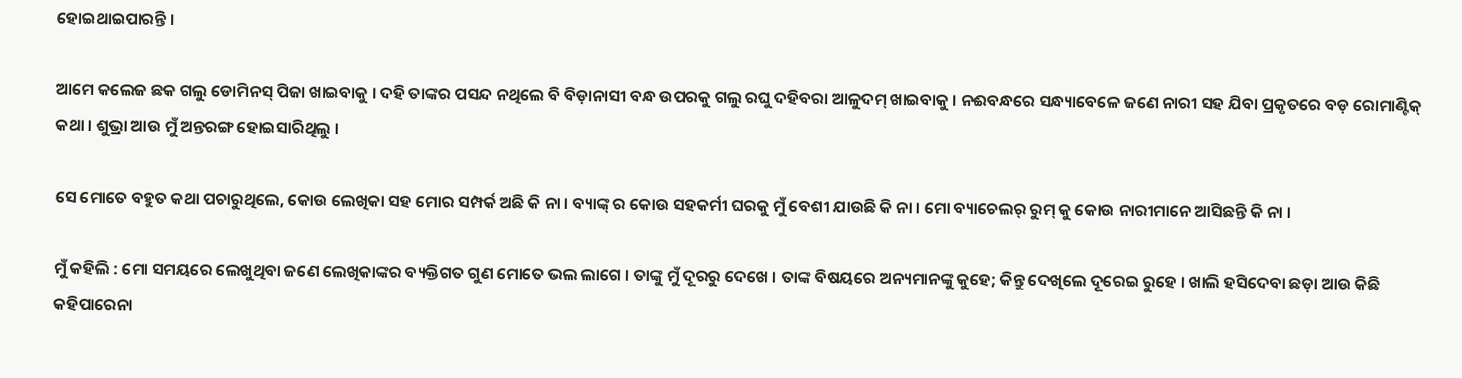ହୋଇଥାଇପାରନ୍ତି ।

ଆମେ କଲେଜ ଛକ ଗଲୁ ଡୋମିନସ୍ ପିଜା ଖାଇବାକୁ । ଦହି ତାଙ୍କର ପସନ୍ଦ ନଥିଲେ ବି ବିଡ଼ାନାସୀ ବନ୍ଧ ଉପରକୁ ଗଲୁ ରଘୁ ଦହିବରା ଆଳୁଦମ୍ ଖାଇବାକୁ । ନଈବନ୍ଧରେ ସନ୍ଧ୍ୟାବେଳେ ଜଣେ ନାରୀ ସହ ଯିବା ପ୍ରକୃତରେ ବଡ଼ ରୋମାଣ୍ଟିକ୍ କଥା । ଶୁଭ୍ରା ଆଉ ମୁଁ ଅନ୍ତରଙ୍ଗ ହୋଇସାରିଥିଲୁ ।

ସେ ମୋତେ ବହୁତ କଥା ପଚାରୁଥିଲେ, କୋଉ ଲେଖିକା ସହ ମୋର ସମ୍ପର୍କ ଅଛି କି ନା । ବ୍ୟାଙ୍କ୍ ର କୋଉ ସହକର୍ମୀ ଘରକୁ ମୁଁ ବେଶୀ ଯାଉଛି କି ନା । ମୋ ବ୍ୟାଚେଲର୍ ରୁମ୍ କୁ କୋଉ ନାରୀମାନେ ଆସିଛନ୍ତି କି ନା ।

ମୁଁ କହିଲି : ମୋ ସମୟରେ ଲେଖୁଥିବା ଜଣେ ଲେଖିକାଙ୍କର ବ୍ୟକ୍ତିଗତ ଗୁଣ ମୋତେ ଭଲ ଲାଗେ । ତାଙ୍କୁ ମୁଁ ଦୂରରୁ ଦେଖେ । ତାଙ୍କ ବିଷୟରେ ଅନ୍ୟମାନଙ୍କୁ କୁହେ; କିନ୍ତୁ ଦେଖିଲେ ଦୂରେଇ ରୁହେ । ଖାଲି ହସିଦେବା ଛଡ଼ା ଆଉ କିଛି କହିପାରେନା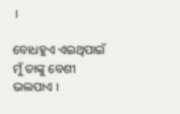।

ବୋଧହୁଏ ଏଇଥିପାଇଁ ମୁଁ ତାଙ୍କୁ ବେଶୀ ଭଲପାଏ ।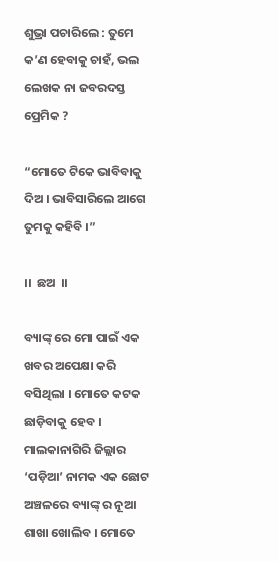ଶୁଭ୍ରା ପଚାରିଲେ : ତୁମେ କ’ଣ ହେବାକୁ ଚାହଁ, ଭଲ ଲେଖକ ନା ଜବରଦସ୍ତ ପ୍ରେମିକ ?

“ମୋତେ ଟିକେ ଭାବିବାକୁ ଦିଅ । ଭାବିସାରିଲେ ଆଗେ ତୁମକୁ କହିବି ।”

।।  ଛଅ  ।।

ବ୍ୟାଙ୍କ୍ ରେ ମୋ ପାଇଁ ଏକ ଖବର ଅପେକ୍ଷା କରି ବସିଥିଲା । ମୋତେ କଟକ ଛାଡ଼ିବାକୁ ହେବ । ମାଲକାନାଗିରି ଜିଲ୍ଲାର ‘ପଡ଼ିଆ’ ନାମକ ଏକ ଛୋଟ ଅଞ୍ଚଳରେ ବ୍ୟାଙ୍କ୍ ର ନୂଆ ଶାଖା ଖୋଲିବ । ମୋତେ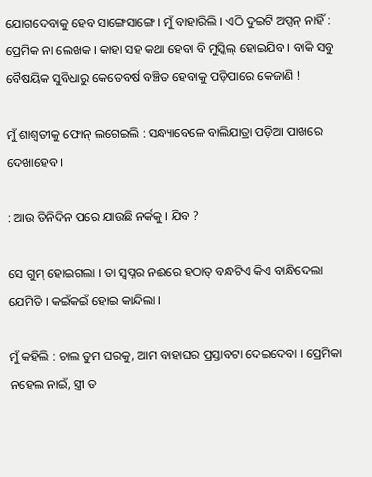ଯୋଗଦେବାକୁ ହେବ ସାଙ୍ଗେସାଙ୍ଗେ । ମୁଁ ବାହାରିଲି । ଏଠି ଦୁଇଟି ଅପ୍ସନ୍ ନାହିଁ : ପ୍ରେମିକ ନା ଲେଖକ । କାହା ସହ କଥା ହେବା ବି ମୁସ୍କିଲ୍ ହୋଇଯିବ । ବାକି ସବୁ ବୈଷୟିକ ସୁବିଧାରୁ କେତେବର୍ଷ ବଞ୍ଚିତ ହେବାକୁ ପଡ଼ିପାରେ କେଜାଣି !

ମୁଁ ଶାଶ୍ୱତୀକୁ ଫୋନ୍ ଲଗେଇଲି : ସନ୍ଧ୍ୟାବେଳେ ବାଲିଯାତ୍ରା ପଡ଼ିଆ ପାଖରେ ଦେଖାହେବ ।

: ଆଉ ତିନିଦିନ ପରେ ଯାଉଛି ନର୍କକୁ । ଯିବ ?

ସେ ଗୁମ୍ ହୋଇଗଲା । ତା ସ୍ୱପ୍ନର ନଈରେ ହଠାତ୍ ବନ୍ଧଟିଏ କିଏ ବାନ୍ଧିଦେଲା ଯେମିତି । କଇଁକଇଁ ହୋଇ କାନ୍ଦିଲା ।

ମୁଁ କହିଲି : ଚାଲ ତୁମ ଘରକୁ, ଆମ ବାହାଘର ପ୍ରସ୍ତାବଟା ଦେଇଦେବା । ପ୍ରେମିକା ନହେଲ ନାଇଁ, ସ୍ତ୍ରୀ ତ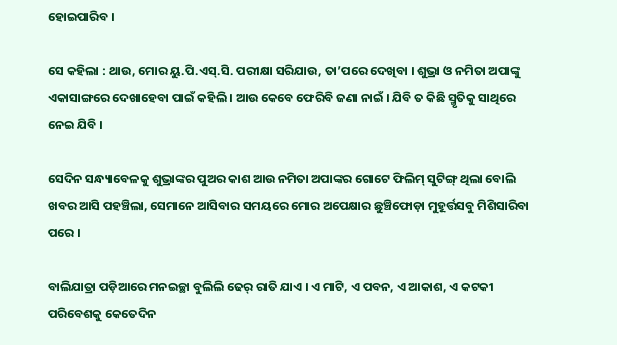ହୋଇପାରିବ ।

ସେ କହିଲା : ଥାଉ, ମୋର ୟୁ.ପି.ଏସ୍.ସି. ପରୀକ୍ଷା ସରିଯାଉ, ତା’ପରେ ଦେଖିବା । ଶୁଭ୍ରା ଓ ନମିତା ଅପାଙ୍କୁ ଏକାସାଙ୍ଗରେ ଦେଖାହେବା ପାଇଁ କହିଲି । ଆଉ କେବେ ଫେରିବି ଜଣା ନାଇଁ । ଯିବି ତ କିଛି ସ୍ମୃତିକୁ ସାଥିରେ ନେଇ ଯିବି ।

ସେଦିନ ସନ୍ଧ୍ୟାବେଳକୁ ଶୁଭ୍ରାଙ୍କର ପୁଅର କାଶ ଆଉ ନମିତା ଅପାଙ୍କର ଗୋଟେ ଫିଲିମ୍ ସୁଟିଙ୍ଗ୍ ଥିଲା ବୋଲି ଖବର ଆସି ପହଞ୍ଚିଲା, ସେମାନେ ଆସିବାର ସମୟରେ ମୋର ଅପେକ୍ଷାର ଛୁଞ୍ଚିଫୋଡ଼ା ମୁହୂର୍ତ୍ତସବୁ ମିଶିସାରିବା ପରେ ।

ବାଲିଯାତ୍ରା ପଡ଼ିଆରେ ମନଇଚ୍ଛା ବୁଲିଲି ଢେର୍ ରାତି ଯାଏ । ଏ ମାଟି, ଏ ପବନ, ଏ ଆକାଶ, ଏ କଟକୀ ପରିବେଶକୁ କେତେଦିନ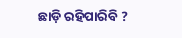ଛାଡ଼ି ରହିପାରିବି ?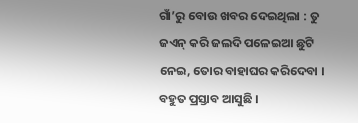ଗାଁ’ରୁ ବୋଉ ଖବର ଦେଇଥିଲା : ତୁ ଜଏନ୍ କରି ଜଲଦି ପଳେଇଆ ଛୁଟି ନେଇ, ତୋର ବାହାଘର କରିଦେବା । ବହୁତ ପ୍ରସ୍ତାବ ଆସୁଛି ।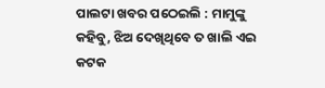ପାଲଟା ଖବର ପଠେଇଲି : ମାମୁଙ୍କୁ କହିବୁ, ଝିଅ ଦେଖିଥିବେ ତ ଖାଲି ଏଇ କଟକ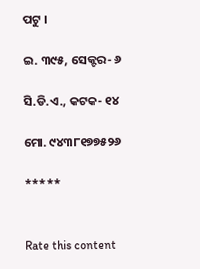ପଟୁ ।

ଇ. ୩୯୫, ସେକ୍ଟର- ୬

ସି.ଡି.ଏ., କଟକ- ୧୪

ମୋ. ୯୪୩୮୧୭୭୫୨୬

*****


Rate this content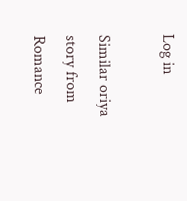Log in

Similar oriya story from Romance